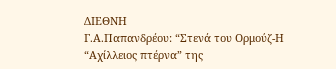ΔΙΕΘΝΗ
Γ.Α.Παπανδρέου: “Στενά του Ορμούζ-Η “Αχίλλειος πτέρνα” της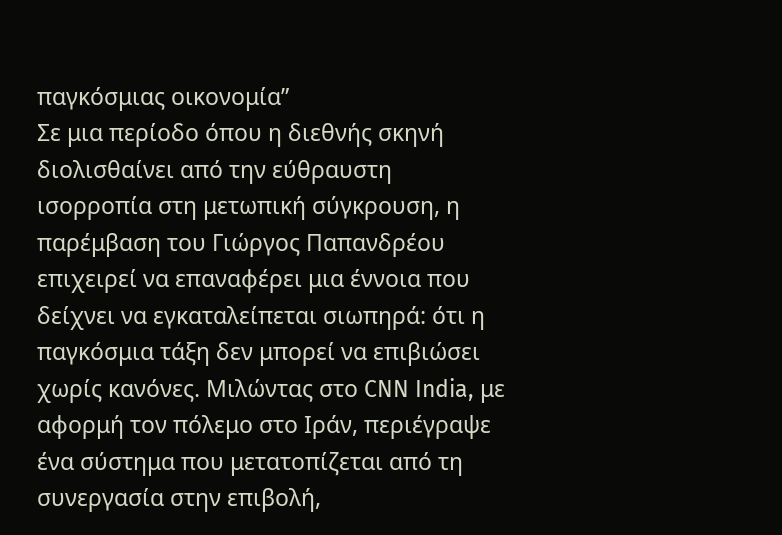παγκόσμιας οικονομία”
Σε μια περίοδο όπου η διεθνής σκηνή διολισθαίνει από την εύθραυστη ισορροπία στη μετωπική σύγκρουση, η παρέμβαση του Γιώργος Παπανδρέου επιχειρεί να επαναφέρει μια έννοια που δείχνει να εγκαταλείπεται σιωπηρά: ότι η παγκόσμια τάξη δεν μπορεί να επιβιώσει χωρίς κανόνες. Μιλώντας στο CNN India, με αφορμή τον πόλεμο στο Ιράν, περιέγραψε ένα σύστημα που μετατοπίζεται από τη συνεργασία στην επιβολή,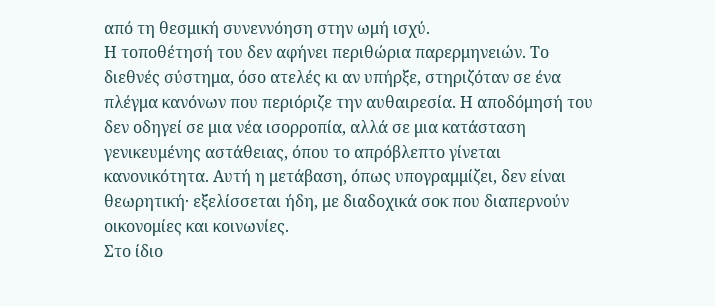από τη θεσμική συνεννόηση στην ωμή ισχύ.
Η τοποθέτησή του δεν αφήνει περιθώρια παρερμηνειών. Το διεθνές σύστημα, όσο ατελές κι αν υπήρξε, στηριζόταν σε ένα πλέγμα κανόνων που περιόριζε την αυθαιρεσία. Η αποδόμησή του δεν οδηγεί σε μια νέα ισορροπία, αλλά σε μια κατάσταση γενικευμένης αστάθειας, όπου το απρόβλεπτο γίνεται κανονικότητα. Αυτή η μετάβαση, όπως υπογραμμίζει, δεν είναι θεωρητική· εξελίσσεται ήδη, με διαδοχικά σοκ που διαπερνούν οικονομίες και κοινωνίες.
Στο ίδιο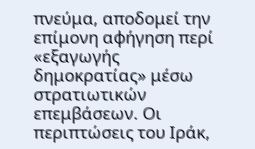πνεύμα, αποδομεί την επίμονη αφήγηση περί «εξαγωγής δημοκρατίας» μέσω στρατιωτικών επεμβάσεων. Οι περιπτώσεις του Ιράκ,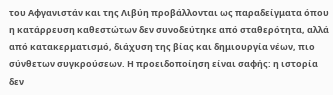του Αφγανιστάν και της Λιβύη προβάλλονται ως παραδείγματα όπου η κατάρρευση καθεστώτων δεν συνοδεύτηκε από σταθερότητα, αλλά από κατακερματισμό, διάχυση της βίας και δημιουργία νέων, πιο σύνθετων συγκρούσεων. Η προειδοποίηση είναι σαφής: η ιστορία δεν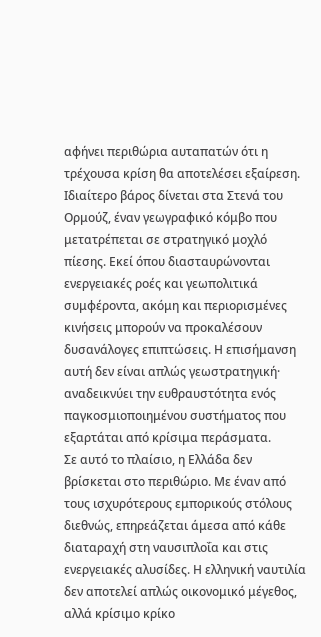αφήνει περιθώρια αυταπατών ότι η τρέχουσα κρίση θα αποτελέσει εξαίρεση.
Ιδιαίτερο βάρος δίνεται στα Στενά του Ορμούζ, έναν γεωγραφικό κόμβο που μετατρέπεται σε στρατηγικό μοχλό πίεσης. Εκεί όπου διασταυρώνονται ενεργειακές ροές και γεωπολιτικά συμφέροντα, ακόμη και περιορισμένες κινήσεις μπορούν να προκαλέσουν δυσανάλογες επιπτώσεις. Η επισήμανση αυτή δεν είναι απλώς γεωστρατηγική· αναδεικνύει την ευθραυστότητα ενός παγκοσμιοποιημένου συστήματος που εξαρτάται από κρίσιμα περάσματα.
Σε αυτό το πλαίσιο, η Ελλάδα δεν βρίσκεται στο περιθώριο. Με έναν από τους ισχυρότερους εμπορικούς στόλους διεθνώς, επηρεάζεται άμεσα από κάθε διαταραχή στη ναυσιπλοΐα και στις ενεργειακές αλυσίδες. Η ελληνική ναυτιλία δεν αποτελεί απλώς οικονομικό μέγεθος, αλλά κρίσιμο κρίκο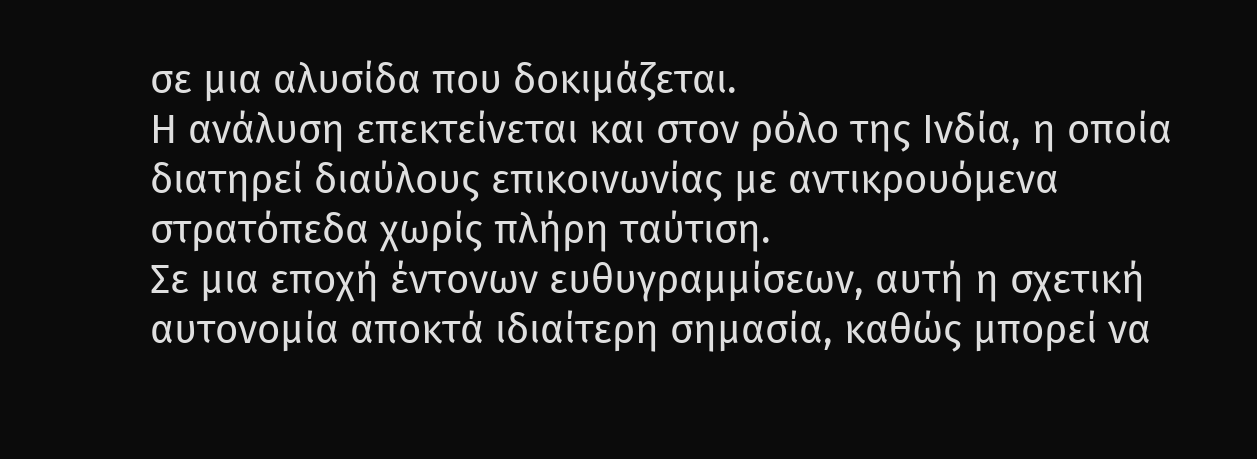σε μια αλυσίδα που δοκιμάζεται.
Η ανάλυση επεκτείνεται και στον ρόλο της Ινδία, η οποία διατηρεί διαύλους επικοινωνίας με αντικρουόμενα στρατόπεδα χωρίς πλήρη ταύτιση.
Σε μια εποχή έντονων ευθυγραμμίσεων, αυτή η σχετική αυτονομία αποκτά ιδιαίτερη σημασία, καθώς μπορεί να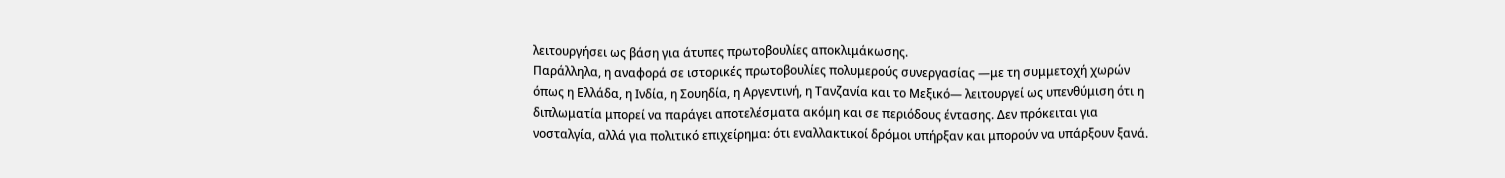λειτουργήσει ως βάση για άτυπες πρωτοβουλίες αποκλιμάκωσης.
Παράλληλα, η αναφορά σε ιστορικές πρωτοβουλίες πολυμερούς συνεργασίας —με τη συμμετοχή χωρών όπως η Ελλάδα, η Ινδία, η Σουηδία, η Αργεντινή, η Τανζανία και το Μεξικό— λειτουργεί ως υπενθύμιση ότι η διπλωματία μπορεί να παράγει αποτελέσματα ακόμη και σε περιόδους έντασης. Δεν πρόκειται για νοσταλγία, αλλά για πολιτικό επιχείρημα: ότι εναλλακτικοί δρόμοι υπήρξαν και μπορούν να υπάρξουν ξανά.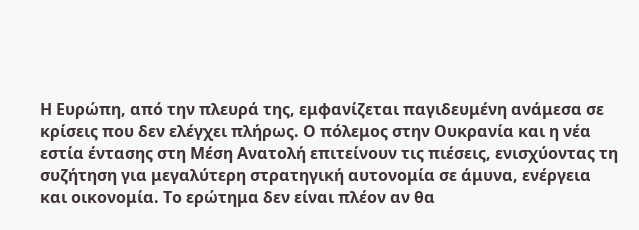Η Ευρώπη, από την πλευρά της, εμφανίζεται παγιδευμένη ανάμεσα σε κρίσεις που δεν ελέγχει πλήρως. Ο πόλεμος στην Ουκρανία και η νέα εστία έντασης στη Μέση Ανατολή επιτείνουν τις πιέσεις, ενισχύοντας τη συζήτηση για μεγαλύτερη στρατηγική αυτονομία σε άμυνα, ενέργεια και οικονομία. Το ερώτημα δεν είναι πλέον αν θα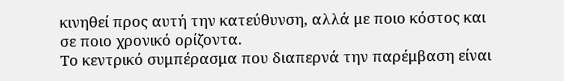κινηθεί προς αυτή την κατεύθυνση, αλλά με ποιο κόστος και σε ποιο χρονικό ορίζοντα.
Το κεντρικό συμπέρασμα που διαπερνά την παρέμβαση είναι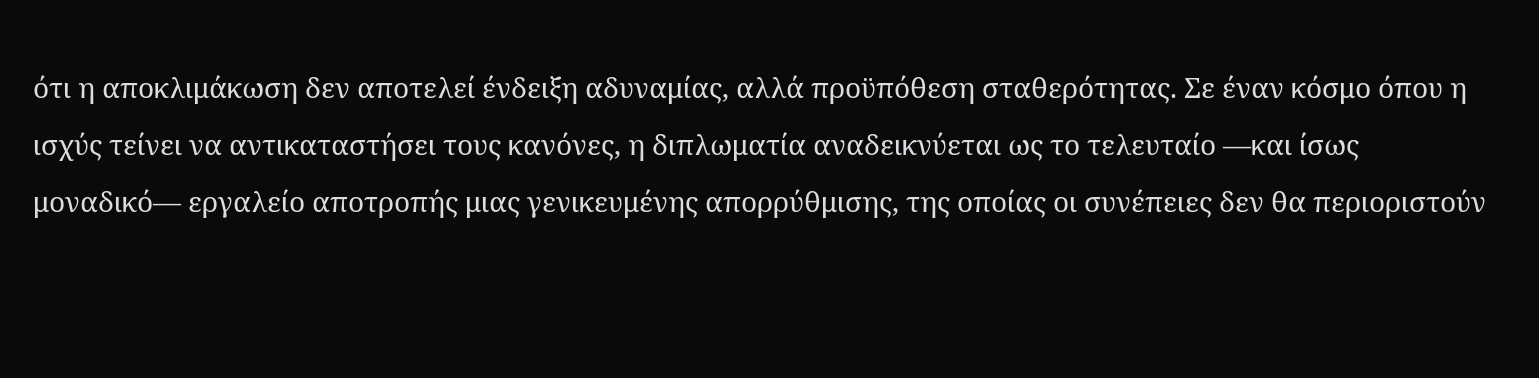ότι η αποκλιμάκωση δεν αποτελεί ένδειξη αδυναμίας, αλλά προϋπόθεση σταθερότητας. Σε έναν κόσμο όπου η ισχύς τείνει να αντικαταστήσει τους κανόνες, η διπλωματία αναδεικνύεται ως το τελευταίο —και ίσως μοναδικό— εργαλείο αποτροπής μιας γενικευμένης απορρύθμισης, της οποίας οι συνέπειες δεν θα περιοριστούν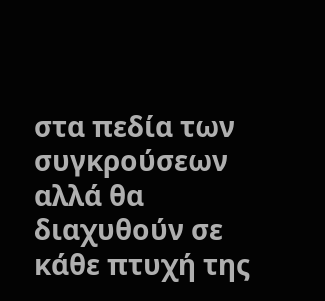στα πεδία των συγκρούσεων αλλά θα διαχυθούν σε κάθε πτυχή της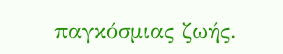παγκόσμιας ζωής.